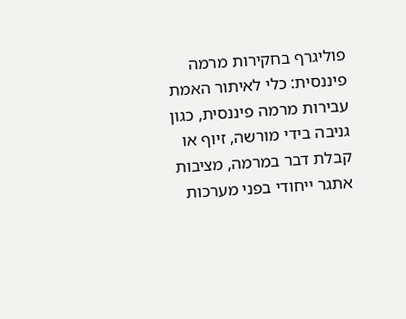פוליגרף בחקירות מרמה פיננסית: כלי לאיתור האמת
עבירות מרמה פיננסית, כגון גניבה בידי מורשה, זיוף או קבלת דבר במרמה, מציבות אתגר ייחודי בפני מערכות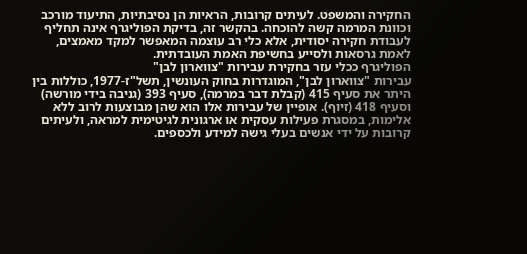החקירה והמשפט. לעיתים קרובות, הראיות הן נסיבתיות, התיעוד מורכב וכוונת המרמה קשה להוכחה. בהקשר זה, בדיקת הפוליגרף אינה תחליף לעבודת חקירה יסודית, אלא כלי רב עוצמה המאפשר למקד מאמצים, לאמת גרסאות ולסייע בחשיפת האמת העובדתית.
הפוליגרף ככלי עזר בחקירת עבירות "צווארון לבן"
עבירות "צווארון לבן", המוגדרות בחוק העונשין, תשל"ז-1977, כוללות בין היתר את סעיף 415 (קבלת דבר במרמה), סעיף 393 (גניבה בידי מורשה) וסעיף 418 (זיוף). אופיין של עבירות אלו הוא שהן מבוצעות לרוב ללא אלימות, במסגרת פעילות עסקית או ארגונית לגיטימית למראה, ולעיתים קרובות על ידי אנשים בעלי גישה למידע ולכספים.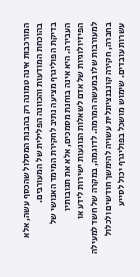המורכבות אינה טמונה רק בהבנת המסלול שהכסף עשה, אלא בהוכחת המודעות והכוונה הפלילית של המעורבים.
בדיקת הפוליגרף מציעה נתיב לחקירת המימד האנושי של העבירה. היא אינה בוחנת מסמכים, אלא את תגובותיו הפיזיולוגיות של אדם לשאלות הנוגעות ישירות לידע או למעורבות שלו במעשה המרמה. לדוגמה, במקרה של חשד למעילה בחברה, חקירה קונבנציונלית עשויה להימשך חודשים ולכלול עשרות עובדים. שימוש מושכל בפוליגרף יכול לסייע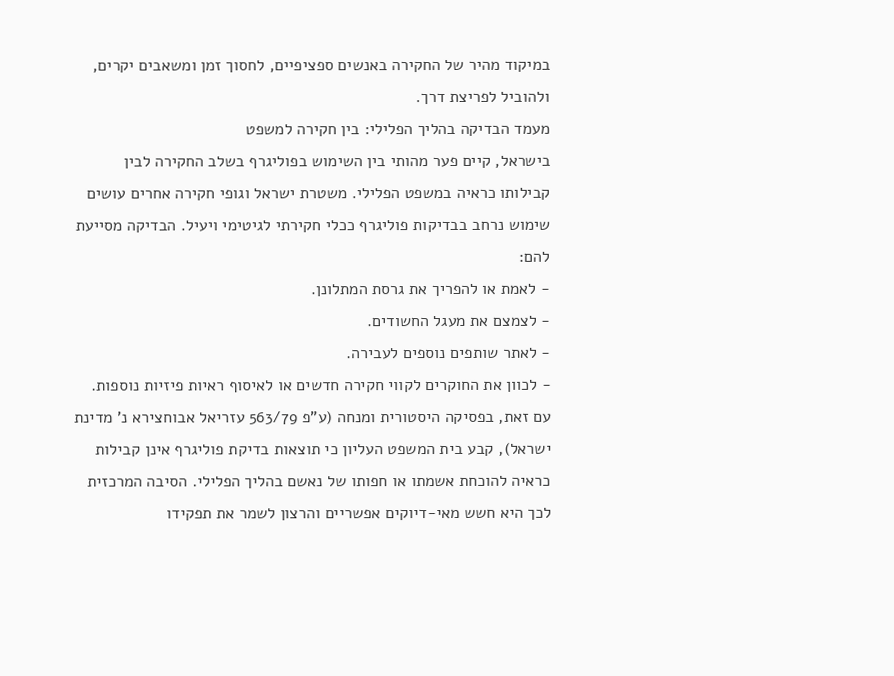במיקוד מהיר של החקירה באנשים ספציפיים, לחסוך זמן ומשאבים יקרים, ולהוביל לפריצת דרך.
מעמד הבדיקה בהליך הפלילי: בין חקירה למשפט
בישראל, קיים פער מהותי בין השימוש בפוליגרף בשלב החקירה לבין קבילותו כראיה במשפט הפלילי. משטרת ישראל וגופי חקירה אחרים עושים שימוש נרחב בבדיקות פוליגרף ככלי חקירתי לגיטימי ויעיל. הבדיקה מסייעת להם:
- לאמת או להפריך את גרסת המתלונן.
- לצמצם את מעגל החשודים.
- לאתר שותפים נוספים לעבירה.
- לכוון את החוקרים לקווי חקירה חדשים או לאיסוף ראיות פיזיות נוספות.
עם זאת, בפסיקה היסטורית ומנחה (ע"פ 563/79 עזריאל אבוחצירא נ' מדינת ישראל), קבע בית המשפט העליון כי תוצאות בדיקת פוליגרף אינן קבילות כראיה להוכחת אשמתו או חפותו של נאשם בהליך הפלילי. הסיבה המרכזית לכך היא חשש מאי-דיוקים אפשריים והרצון לשמר את תפקידו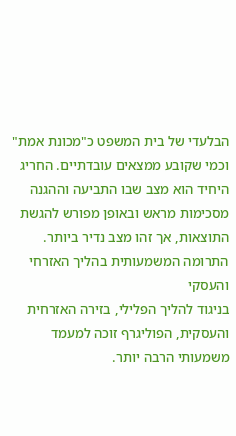הבלעדי של בית המשפט כ"מכונת אמת" וכמי שקובע ממצאים עובדתיים. החריג היחיד הוא מצב שבו התביעה וההגנה מסכימות מראש ובאופן מפורש להגשת התוצאות, אך זהו מצב נדיר ביותר.
התרומה המשמעותית בהליך האזרחי והעסקי
בניגוד להליך הפלילי, בזירה האזרחית והעסקית, הפוליגרף זוכה למעמד משמעותי הרבה יותר.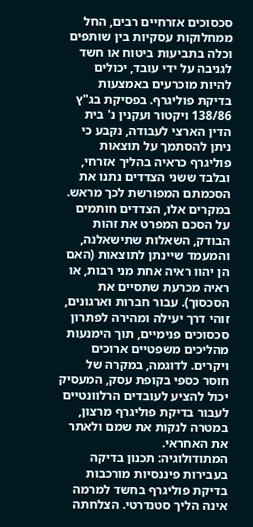סכסוכים אזרחיים רבים, החל ממחלוקות עסקיות בין שותפים וכלה בתביעות ביטוח או חשד לגניבה על ידי עובד, יכולים להיות מוכרעים באמצעות בדיקת פוליגרף. בפסיקת בג"ץ 138/86 ויקטור ועקנין נ' בית הדין הארצי לעבודה, נקבע כי ניתן להסתמך על תוצאות פוליגרף כראיה בהליך אזרחי, ובלבד ששני הצדדים נתנו את הסכמתם המפורשת לכך מראש.
במקרים אלו, הצדדים חותמים על הסכם המפרט את זהות הבודק, השאלות שתישאלנה, והמעמד שיינתן לתוצאות (האם הן יהוו ראיה אחת מני רבות, או ראיה מכרעת שתסיים את הסכסוך). עבור חברות וארגונים, זוהי דרך יעילה ומהירה לפתרון סכסוכים פנימיים, תוך הימנעות מהליכים משפטיים ארוכים ויקרים. לדוגמה, במקרה של חוסר כספי בקופת עסק, המעסיק יכול להציע לעובדים הרלוונטיים לעבור בדיקת פוליגרף מרצון, במטרה לנקות את שמם ולאתר את האחראי.
המתודולוגיה: תכנון בדיקה בעבירות פיננסיות מורכבות
בדיקת פוליגרף בחשד למרמה אינה הליך סטנדרטי. הצלחתה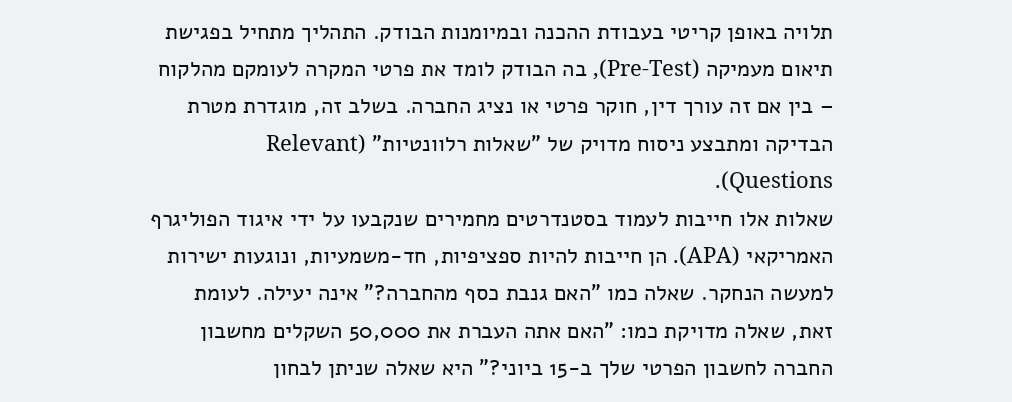תלויה באופן קריטי בעבודת ההכנה ובמיומנות הבודק. התהליך מתחיל בפגישת תיאום מעמיקה (Pre-Test), בה הבודק לומד את פרטי המקרה לעומקם מהלקוח – בין אם זה עורך דין, חוקר פרטי או נציג החברה. בשלב זה, מוגדרת מטרת הבדיקה ומתבצע ניסוח מדויק של "שאלות רלוונטיות" (Relevant Questions).
שאלות אלו חייבות לעמוד בסטנדרטים מחמירים שנקבעו על ידי איגוד הפוליגרף האמריקאי (APA). הן חייבות להיות ספציפיות, חד-משמעיות, ונוגעות ישירות למעשה הנחקר. שאלה כמו "האם גנבת כסף מהחברה?" אינה יעילה. לעומת זאת, שאלה מדויקת כמו: "האם אתה העברת את 50,000 השקלים מחשבון החברה לחשבון הפרטי שלך ב-15 ביוני?" היא שאלה שניתן לבחון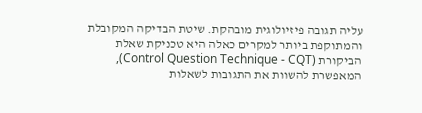עליה תגובה פיזיולוגית מובהקת. שיטת הבדיקה המקובלת והמתוקפת ביותר למקרים כאלה היא טכניקת שאלת הביקורת (Control Question Technique - CQT), המאפשרת להשוות את התגובות לשאלות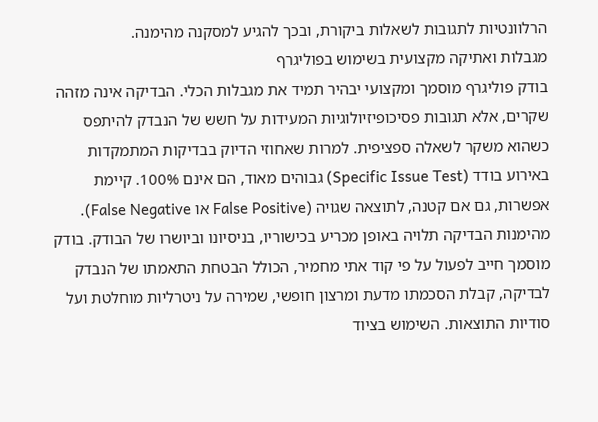הרלוונטיות לתגובות לשאלות ביקורת, ובכך להגיע למסקנה מהימנה.
מגבלות ואתיקה מקצועית בשימוש בפוליגרף
בודק פוליגרף מוסמך ומקצועי יבהיר תמיד את מגבלות הכלי. הבדיקה אינה מזהה שקרים, אלא תגובות פסיכופיזיולוגיות המעידות על חשש של הנבדק להיתפס כשהוא משקר לשאלה ספציפית. למרות שאחוזי הדיוק בבדיקות המתמקדות באירוע בודד (Specific Issue Test) גבוהים מאוד, הם אינם 100%. קיימת אפשרות, גם אם קטנה, לתוצאה שגויה (False Positive או False Negative).
מהימנות הבדיקה תלויה באופן מכריע בכישוריו, בניסיונו וביושרו של הבודק. בודק מוסמך חייב לפעול על פי קוד אתי מחמיר, הכולל הבטחת התאמתו של הנבדק לבדיקה, קבלת הסכמתו מדעת ומרצון חופשי, שמירה על ניטרליות מוחלטת ועל סודיות התוצאות. השימוש בציוד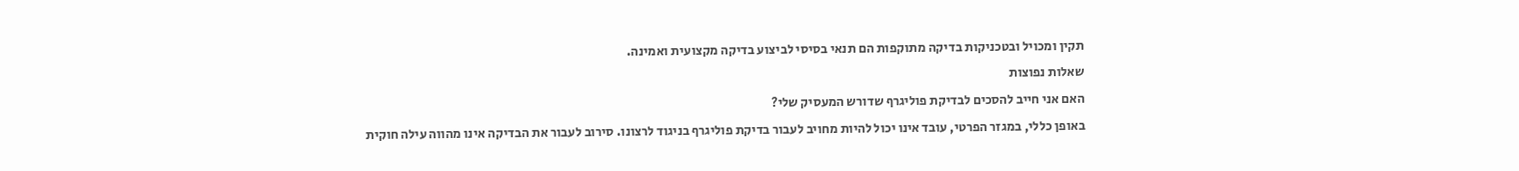תקין ומכויל ובטכניקות בדיקה מתוקפות הם תנאי בסיסי לביצוע בדיקה מקצועית ואמינה.
שאלות נפוצות
האם אני חייב להסכים לבדיקת פוליגרף שדורש המעסיק שלי?
באופן כללי, במגזר הפרטי, עובד אינו יכול להיות מחויב לעבור בדיקת פוליגרף בניגוד לרצונו. סירוב לעבור את הבדיקה אינו מהווה עילה חוקית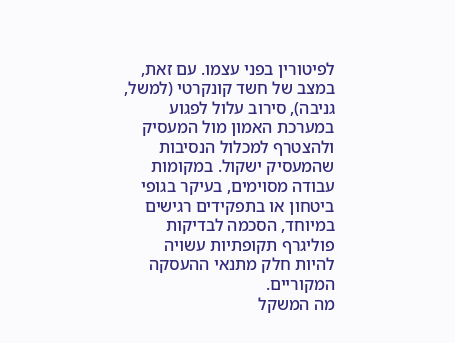לפיטורין בפני עצמו. עם זאת, במצב של חשד קונקרטי (למשל, גניבה), סירוב עלול לפגוע במערכת האמון מול המעסיק ולהצטרף למכלול הנסיבות שהמעסיק ישקול. במקומות עבודה מסוימים, בעיקר בגופי ביטחון או בתפקידים רגישים במיוחד, הסכמה לבדיקות פוליגרף תקופתיות עשויה להיות חלק מתנאי ההעסקה המקוריים.
מה המשקל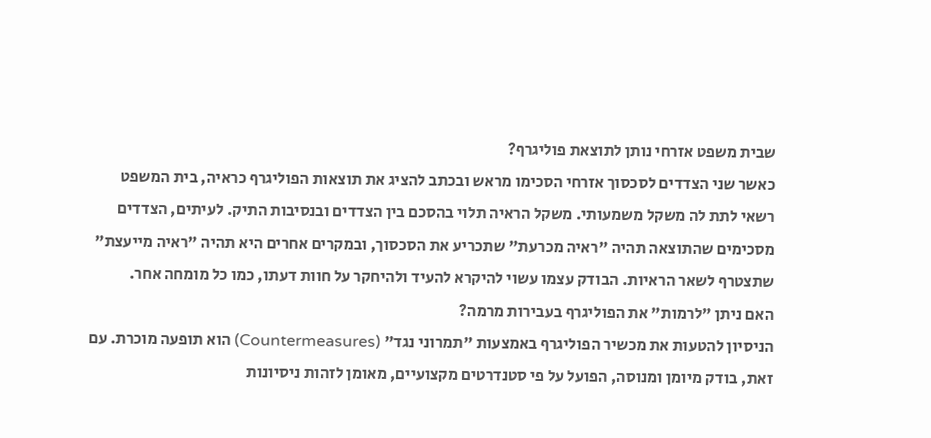שבית משפט אזרחי נותן לתוצאת פוליגרף?
כאשר שני הצדדים לסכסוך אזרחי הסכימו מראש ובכתב להציג את תוצאות הפוליגרף כראיה, בית המשפט רשאי לתת לה משקל משמעותי. משקל הראיה תלוי בהסכם בין הצדדים ובנסיבות התיק. לעיתים, הצדדים מסכימים שהתוצאה תהיה "ראיה מכרעת" שתכריע את הסכסוך, ובמקרים אחרים היא תהיה "ראיה מייעצת" שתצטרף לשאר הראיות. הבודק עצמו עשוי להיקרא להעיד ולהיחקר על חוות דעתו, כמו כל מומחה אחר.
האם ניתן "לרמות" את הפוליגרף בעבירות מרמה?
הניסיון להטעות את מכשיר הפוליגרף באמצעות "תמרוני נגד" (Countermeasures) הוא תופעה מוכרת. עם זאת, בודק מיומן ומנוסה, הפועל על פי סטנדרטים מקצועיים, מאומן לזהות ניסיונות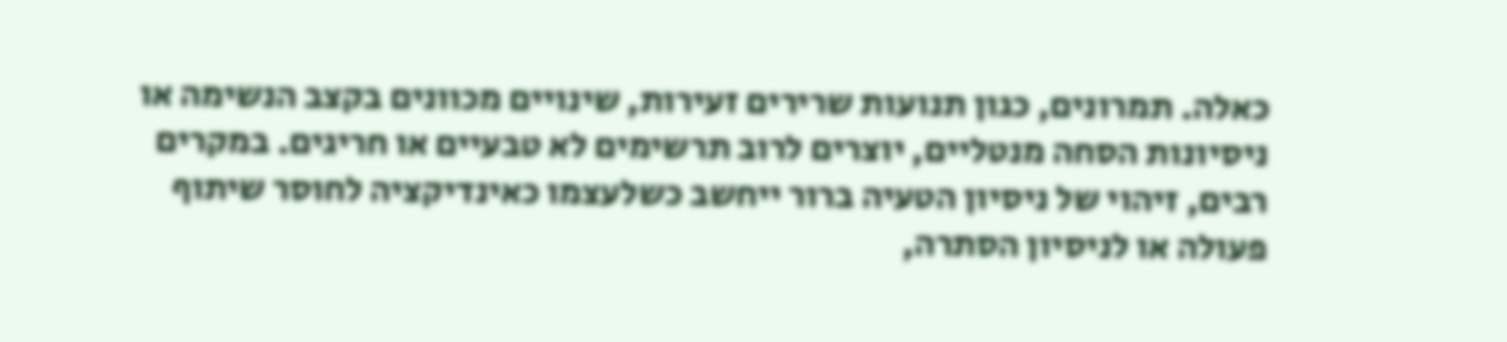כאלה. תמרונים, כגון תנועות שרירים זעירות, שינויים מכוונים בקצב הנשימה או ניסיונות הסחה מנטליים, יוצרים לרוב תרשימים לא טבעיים או חריגים. במקרים רבים, זיהוי של ניסיון הטעיה ברור ייחשב כשלעצמו כאינדיקציה לחוסר שיתוף פעולה או לניסיון הסתרה,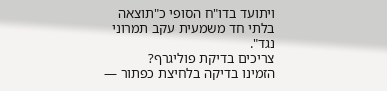ויתועד בדו"ח הסופי כ"תוצאה בלתי חד משמעית עקב תמרוני נגד".
צריכים בדיקת פוליגרף?
הזמינו בדיקה בלחיצת כפתור —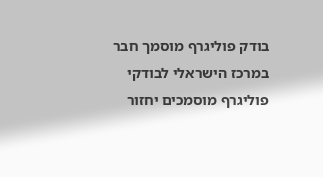בודק פוליגרף מוסמך חבר במרכז הישראלי לבודקי פוליגרף מוסמכים יחזור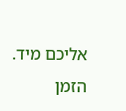אליכם מיד.
הזמן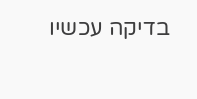בדיקה עכשיו